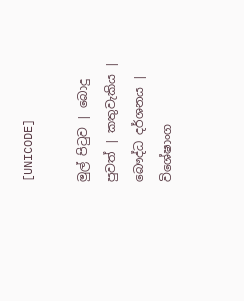[UNICODE]

මුල් පිටුව | බොදු පුවත් | කතුවැකිය | බෞද්ධ දර්ශනය | විශේෂාංග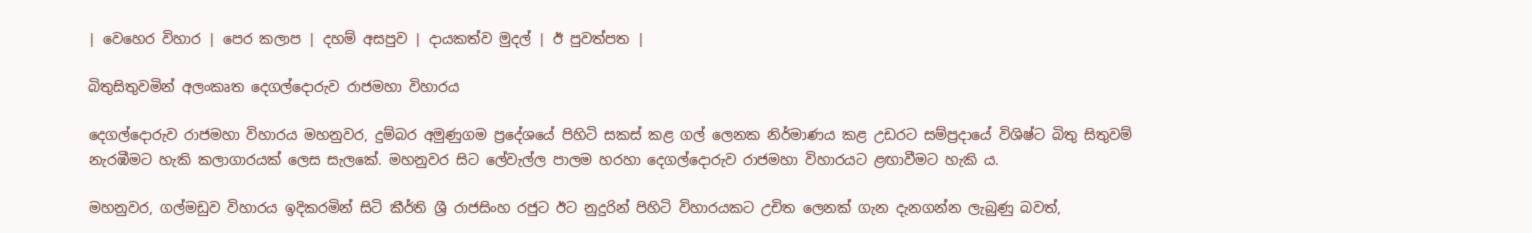| වෙහෙර විහාර | පෙර කලාප | දහම් අසපුව | දායකත්ව මුදල් | ඊ පුවත්පත |

බිතුසිතුවමින් අලංකෘත දෙගල්දොරුව රාජමහා විහාරය

දෙගල්දොරුව රාජමහා විහාරය මහනුවර, දුම්බර අමුණුගම ප්‍රදේශයේ පිහිටි සකස් කළ ගල් ලෙනක නිර්මාණය කළ උඩරට සම්ප්‍රදායේ විශිෂ්ට බිතු සිතුවම් නැරඹීමට හැකි කලාගාරයක් ලෙස සැලකේ. මහනුවර සිට ලේවැල්ල පාලම හරහා දෙගල්දොරුව රාජමහා විහාරයට ළඟාවීමට හැකි ය.

මහනුවර, ගල්මඩුව විහාරය ඉදිකරමින් සිටි කීර්ති ශ්‍රී රාජසිංහ රජුට ඊට නුදුරින් පිහිටි විහාරයකට උචිත ලෙනක් ගැන දැනගන්න ලැබුණු බවත්,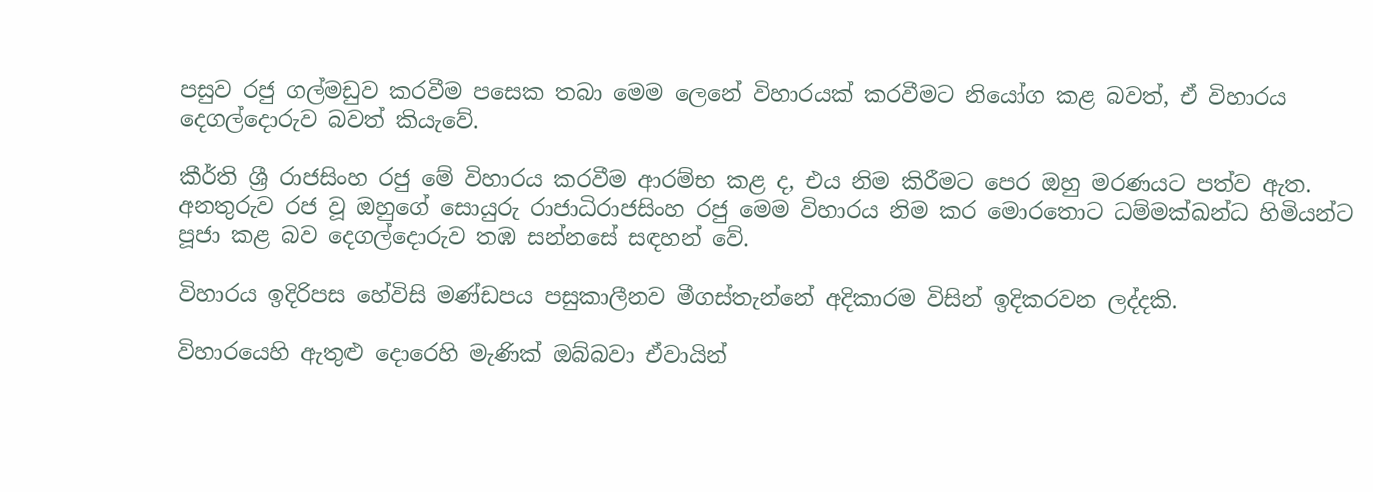පසුව රජු ගල්මඩුව කරවීම පසෙක තබා මෙම ලෙනේ විහාරයක් කරවීමට නියෝග කළ බවත්, ඒ විහාරය දෙගල්දොරුව බවත් කියැවේ.

කීර්ති ශ්‍රී රාජසිංහ රජු මේ විහාරය කරවීම ආරම්භ කළ ද, එය නිම කිරීමට පෙර ඔහු මරණයට පත්ව ඇත. අනතුරුව රජ වූ ඔහුගේ සොයුරු රාජාධිරාජසිංහ රජු මෙම විහාරය නිම කර මොරතොට ධම්මක්ඛන්ධ හිමියන්ට පූජා කළ බව දෙගල්දොරුව තඹ සන්නසේ සඳහන් වේ.

විහාරය ඉදිරිපස හේවිසි මණ්ඩපය පසුකාලීනව මීගස්තැන්නේ අදිකාරම විසින් ඉදිකරවන ලද්දකි.

විහාරයෙහි ඇතුළු දොරෙහි මැණික් ඔබ්බවා ඒවායින්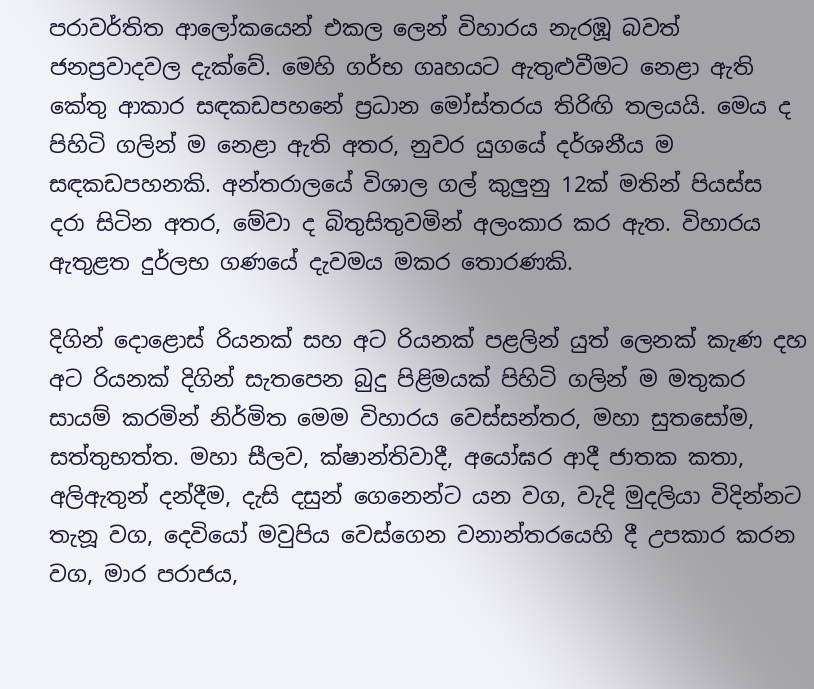පරාවර්තිත ආලෝකයෙන් එකල ලෙන් විහාරය නැරඹූ බවත් ජනප්‍රවාදවල දැක්වේ. මෙහි ගර්භ ගෘහයට ඇතුළුවීමට නෙළා ඇති කේතු ආකාර සඳකඩපහනේ ප්‍රධාන මෝස්තරය තිරිඟි තලයයි. මෙය ද පිහිටි ගලින් ම නෙළා ඇති අතර, නුවර යුගයේ දර්ශනීය ම සඳකඩපහනකි. අන්තරාලයේ විශාල ගල් කුලුනු 12ක් මතින් පියස්ස දරා සිටින අතර, මේවා ද බිතුසිතුවමින් අලංකාර කර ඇත. විහාරය ඇතුළත දුර්ලභ ගණයේ දැවමය මකර තොරණකි.

දිගින් දොළොස් රියනක් සහ අට රියනක් පළලින් යුත් ලෙනක් කැණ දහ අට රියනක් දිගින් සැතපෙන බුදු පිළිමයක් පිහිටි ගලින් ම මතුකර සායම් කරමින් නිර්මිත මෙම විහාරය වෙස්සන්තර, මහා සුතසෝම, සත්තුභත්ත. මහා සීලව, ක්ෂාන්තිවාදී, අයෝඝර ආදී ජාතක කතා, අලිඇතුන් දන්දීම, දැසි දසුන් ගෙනෙන්ට යන වග, වැදි මුදලියා විදින්නට තැනූ වග, දෙවියෝ මවුපිය වෙස්ගෙන වනාන්තරයෙහි දී උපකාර කරන වග, මාර පරාජය,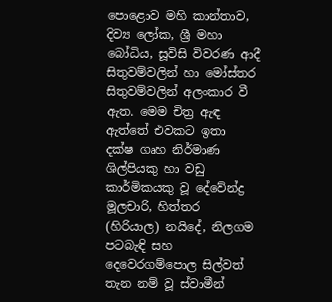පොළොව මහි කාන්තාව, දිව්‍ය ලෝක, ශ්‍රී මහා බෝධිය, සූවිසි විවරණ ආදී සිතුවම්වලින් හා මෝස්තර සිතුවම්වලින් අලංකාර වී ඇත. මෙම චිත්‍ර ඇඳ ඇත්තේ එවකට ඉතා දක්ෂ ගෘහ නිර්මාණ ශිල්පියකු හා වඩු කාර්මිකයකු වූ දේවේන්ද්‍ර මූලචාරි, හිත්තර (හිරියාල) නයිදේ, නිලගම පටබැඳි සහ දෙවෙරගම්පොල සිල්වත් තැන නම් වූ ස්වාමීන්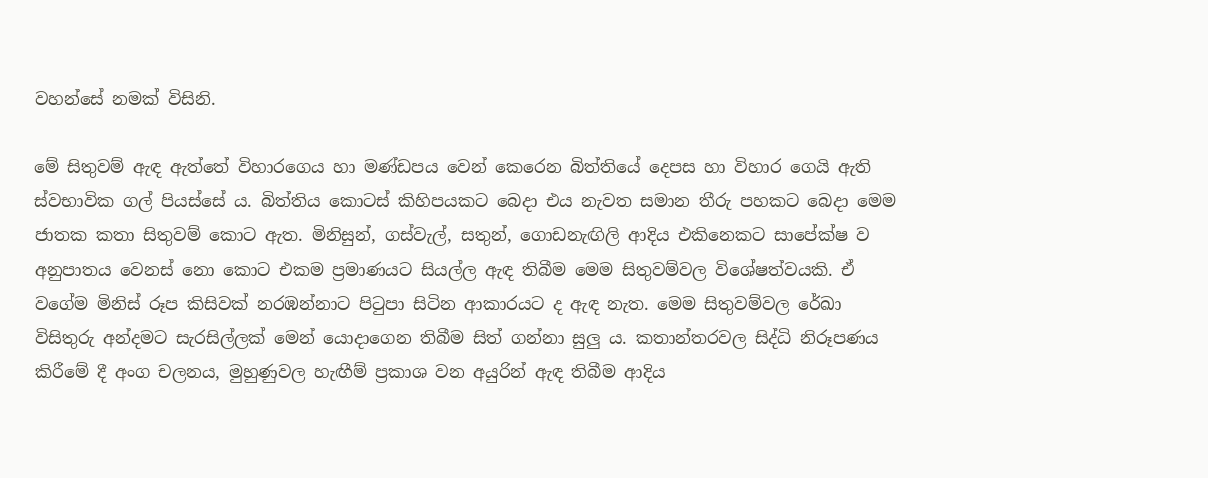වහන්සේ නමක් විසිනි.

මේ සිතුවම් ඇඳ ඇත්තේ විහාරගෙය හා මණ්ඩපය වෙන් කෙරෙන බිත්තියේ දෙපස හා විහාර ගෙයි ඇති ස්වභාවික ගල් පියස්සේ ය. බිත්තිය කොටස් කිහිපයකට බෙදා එය නැවත සමාන තීරු පහකට බෙදා මෙම ජාතක කතා සිතුවම් කොට ඇත. මිනිසුන්, ගස්වැල්, සතුන්, ගොඩනැඟිලි ආදිය එකිනෙකට සාපේක්ෂ ව අනුපාතය වෙනස් නො කොට එකම ප්‍රමාණයට සියල්ල ඇඳ තිබීම මෙම සිතුවම්වල විශේෂත්වයකි. ඒ වගේම මිනිස් රූප කිසිවක් නරඹන්නාට පිටුපා සිටින ආකාරයට ද ඇඳ නැත. මෙම සිතුවම්වල රේඛා විසිතුරු අන්දමට සැරසිල්ලක් මෙන් යොදාගෙන තිබීම සිත් ගන්නා සුලු ය. කතාන්තරවල සිද්ධි නිරූපණය කිරීමේ දී අංග චලනය, මුහුණුවල හැඟීම් ප්‍රකාශ වන අයුරින් ඇඳ තිබීම ආදිය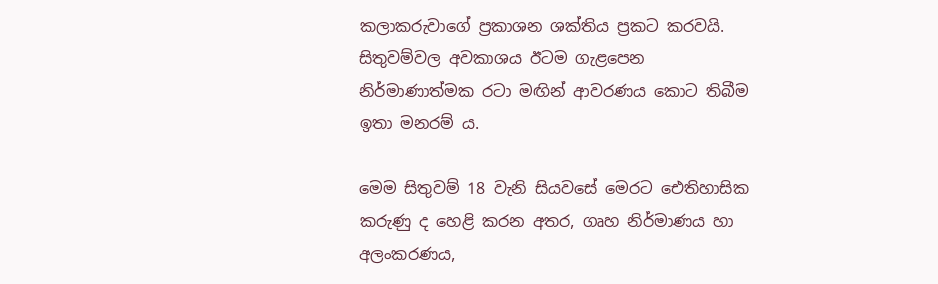කලාකරුවාගේ ප්‍රකාශන ශක්තිය ප්‍රකට කරවයි. සිතුවම්වල අවකාශය ඊටම ගැළපෙන නිර්මාණාත්මක රටා මඟින් ආවරණය කොට තිබීම ඉතා මනරම් ය.

මෙම සිතුවම් 18 වැනි සියවසේ මෙරට ඓතිහාසික කරුණු ද හෙළි කරන අතර, ගෘහ නිර්මාණය හා අලංකරණය,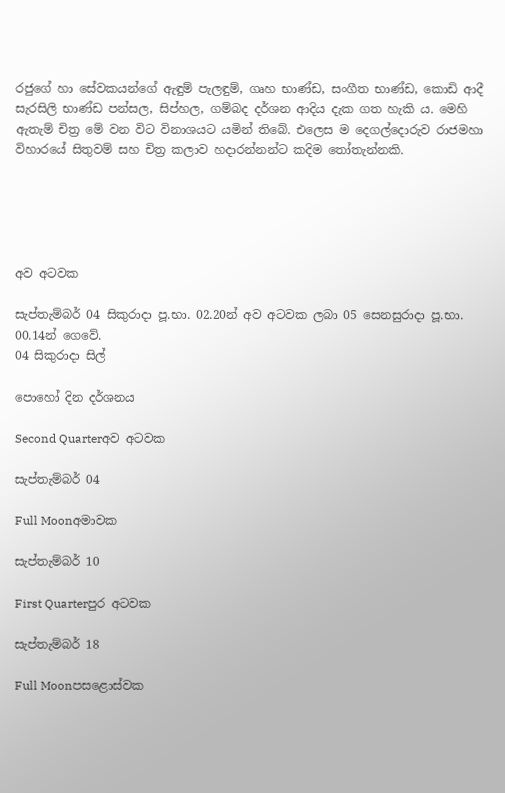රජුගේ හා සේවකයන්ගේ ඇඳුම් පැලඳුම්, ගෘහ භාණ්ඩ, සංගීත භාණ්ඩ, කොඩි ආදී සැරසිලි භාණ්ඩ පන්සල, සිප්හල, ගම්බද දර්ශන ආදිය දැක ගත හැකි ය. මෙහි ඇතැම් චිත්‍ර මේ වන විට විනාශයට යමින් තිබේ. එලෙස ම දෙගල්දොරුව රාජමහා විහාරයේ සිතුවම් සහ චිත්‍ර කලාව හදාරන්නන්ට කදිම තෝතැන්නකි.





අව අටවක

සැප්තැම්බර් 04 සිකුරාදා පූ.භා. 02.20න් අව අටවක ලබා 05 සෙනසුරාදා පූ.භා. 00.14න් ගෙවේ.
04 සිකුරාදා සිල්

පොහෝ දින දර්ශනය

Second Quarterඅව අටවක

සැප්තැම්බර් 04

Full Moonඅමාවක

සැප්තැම්බර් 10

First Quarterපුර අටවක

සැප්තැම්බර් 18

Full Moonපසළොස්වක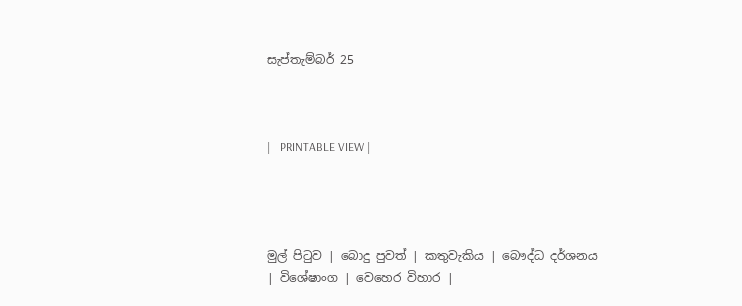සැප්තැම්බර් 25



|   PRINTABLE VIEW |




මුල් පිටුව | බොදු පුවත් | කතුවැකිය | බෞද්ධ දර්ශනය | විශේෂාංග | වෙහෙර විහාර |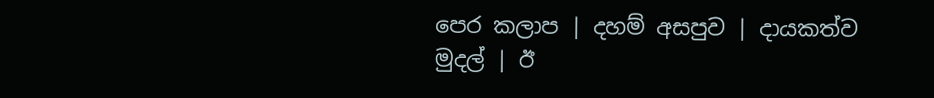පෙර කලාප | දහම් අසපුව | දායකත්ව මුදල් | ඊ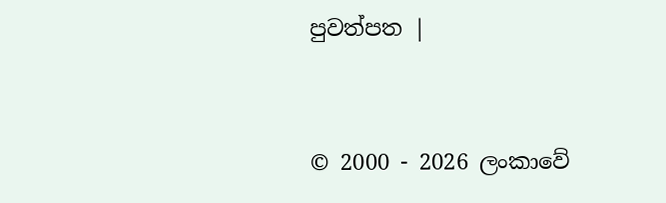පුවත්පත |



© 2000 - 2026 ලංකාවේ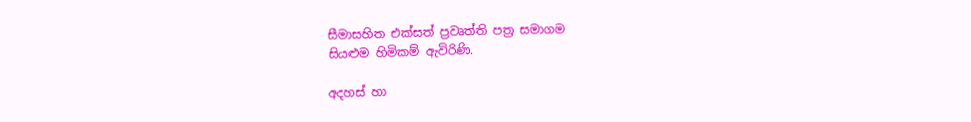සීමාසහිත එක්සත් ප්‍රවෘත්ති පත්‍ර සමාගම
සියළුම හිමිකම් ඇවිරිණි.

අදහස් හා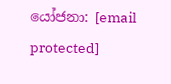යෝජනා: [email protected]